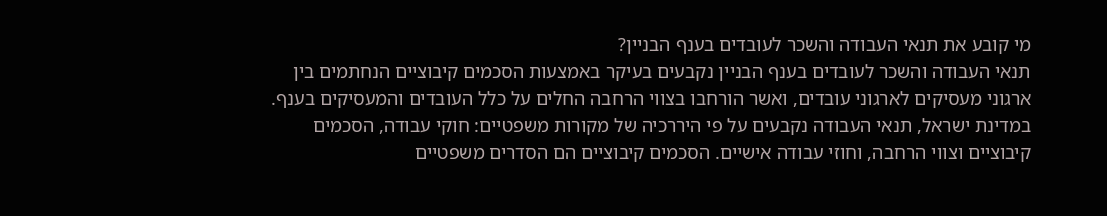מי קובע את תנאי העבודה והשכר לעובדים בענף הבניין?
תנאי העבודה והשכר לעובדים בענף הבניין נקבעים בעיקר באמצעות הסכמים קיבוציים הנחתמים בין ארגוני מעסיקים לארגוני עובדים, ואשר הורחבו בצווי הרחבה החלים על כלל העובדים והמעסיקים בענף.
במדינת ישראל, תנאי העבודה נקבעים על פי היררכיה של מקורות משפטיים: חוקי עבודה, הסכמים קיבוציים וצווי הרחבה, וחוזי עבודה אישיים. הסכמים קיבוציים הם הסדרים משפטיים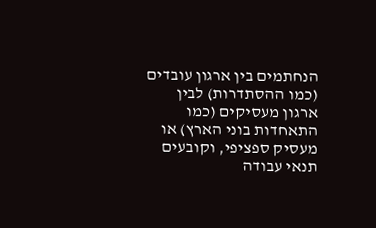הנחתמים בין ארגון עובדים (כמו ההסתדרות) לבין ארגון מעסיקים (כמו התאחדות בוני הארץ) או מעסיק ספציפי, וקובעים תנאי עבודה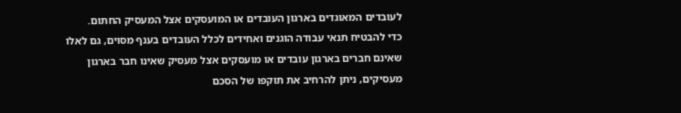לעובדים המאוגדים בארגון העובדים או המועסקים אצל המעסיק החתום.
כדי להבטיח תנאי עבודה הוגנים ואחידים לכלל העובדים בענף מסוים, גם לאלו שאינם חברים בארגון עובדים או מועסקים אצל מעסיק שאינו חבר בארגון מעסיקים, ניתן להרחיב את תוקפו של הסכם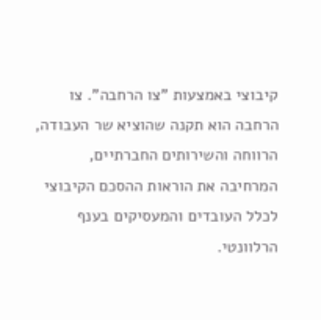קיבוצי באמצעות "צו הרחבה". צו הרחבה הוא תקנה שהוציא שר העבודה, הרווחה והשירותים החברתיים, המרחיבה את הוראות ההסכם הקיבוצי לכלל העובדים והמעסיקים בענף הרלוונטי.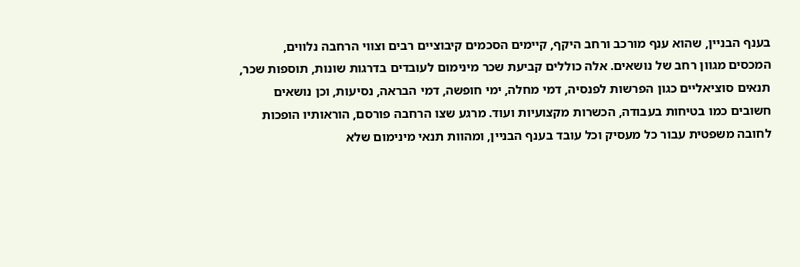בענף הבניין, שהוא ענף מורכב ורחב היקף, קיימים הסכמים קיבוציים רבים וצווי הרחבה נלווים, המכסים מגוון רחב של נושאים. אלה כוללים קביעת שכר מינימום לעובדים בדרגות שונות, תוספות שכר, תנאים סוציאליים כגון הפרשות לפנסיה, דמי מחלה, ימי חופשה, דמי הבראה, נסיעות, וכן נושאים חשובים כמו בטיחות בעבודה, הכשרות מקצועיות ועוד. מרגע שצו הרחבה פורסם, הוראותיו הופכות לחובה משפטית עבור כל מעסיק וכל עובד בענף הבניין, ומהוות תנאי מינימום שלא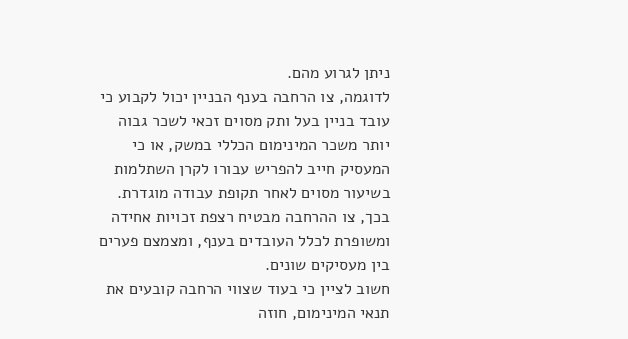ניתן לגרוע מהם.
לדוגמה, צו הרחבה בענף הבניין יכול לקבוע כי עובד בניין בעל ותק מסוים זכאי לשכר גבוה יותר משכר המינימום הכללי במשק, או כי המעסיק חייב להפריש עבורו לקרן השתלמות בשיעור מסוים לאחר תקופת עבודה מוגדרת. בכך, צו ההרחבה מבטיח רצפת זכויות אחידה ומשופרת לכלל העובדים בענף, ומצמצם פערים בין מעסיקים שונים.
חשוב לציין כי בעוד שצווי הרחבה קובעים את תנאי המינימום, חוזה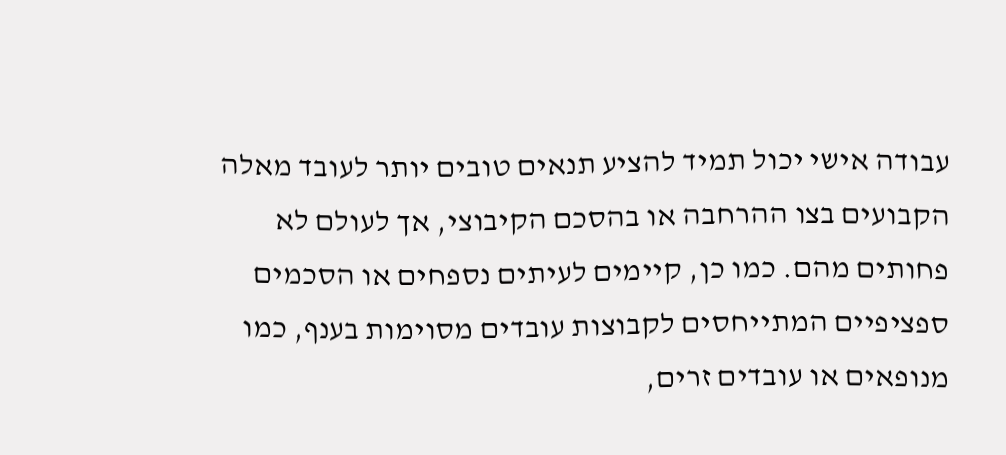עבודה אישי יכול תמיד להציע תנאים טובים יותר לעובד מאלה הקבועים בצו ההרחבה או בהסכם הקיבוצי, אך לעולם לא פחותים מהם. כמו כן, קיימים לעיתים נספחים או הסכמים ספציפיים המתייחסים לקבוצות עובדים מסוימות בענף, כמו מנופאים או עובדים זרים,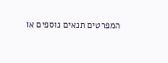המפרטים תנאים נוספים או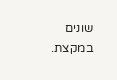שונים במקצת.